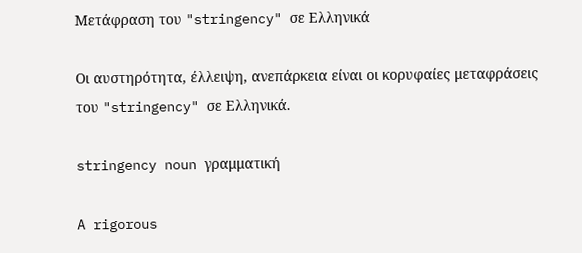Μετάφραση του "stringency" σε Ελληνικά

Οι αυστηρότητα, έλλειψη, ανεπάρκεια είναι οι κορυφαίες μεταφράσεις του "stringency" σε Ελληνικά.

stringency noun γραμματική

A rigorous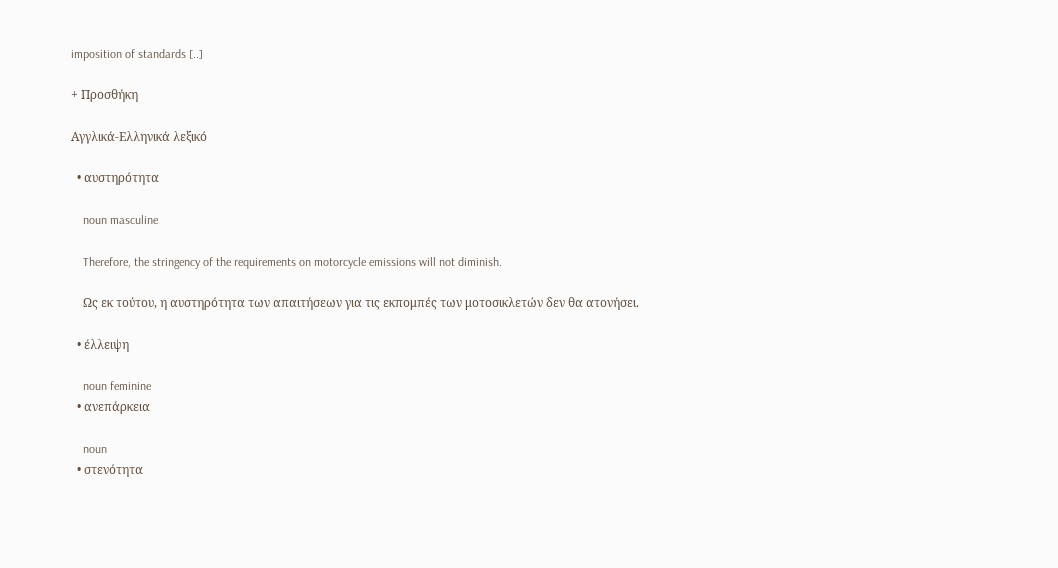imposition of standards [..]

+ Προσθήκη

Αγγλικά-Ελληνικά λεξικό

  • αυστηρότητα

    noun masculine

    Therefore, the stringency of the requirements on motorcycle emissions will not diminish.

    Ως εκ τούτου, η αυστηρότητα των απαιτήσεων για τις εκπομπές των μοτοσικλετών δεν θα ατονήσει.

  • έλλειψη

    noun feminine
  • ανεπάρκεια

    noun
  • στενότητα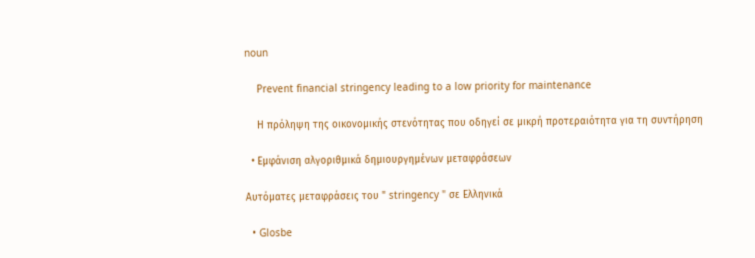noun

    Prevent financial stringency leading to a low priority for maintenance

    Η πρόληψη της οικονομικής στενότητας που οδηγεί σε μικρή προτεραιότητα για τη συντήρηση

  • Εμφάνιση αλγοριθμικά δημιουργημένων μεταφράσεων

Αυτόματες μεταφράσεις του " stringency " σε Ελληνικά

  • Glosbe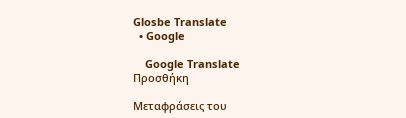Glosbe Translate
  • Google

    Google Translate
Προσθήκη

Μεταφράσεις του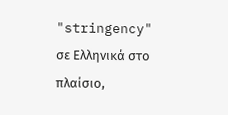"stringency" σε Ελληνικά στο πλαίσιο,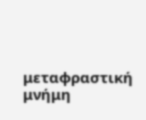μεταφραστική μνήμη